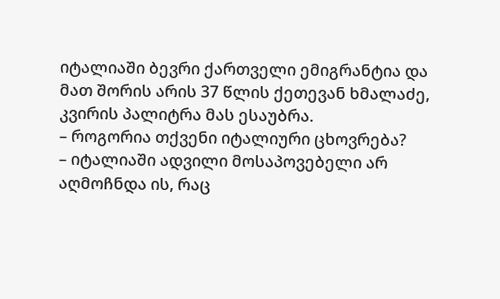იტალიაში ბევრი ქართველი ემიგრანტია და მათ შორის არის 37 წლის ქეთევან ხმალაძე, კვირის პალიტრა მას ესაუბრა.
– როგორია თქვენი იტალიური ცხოვრება?
– იტალიაში ადვილი მოსაპოვებელი არ აღმოჩნდა ის, რაც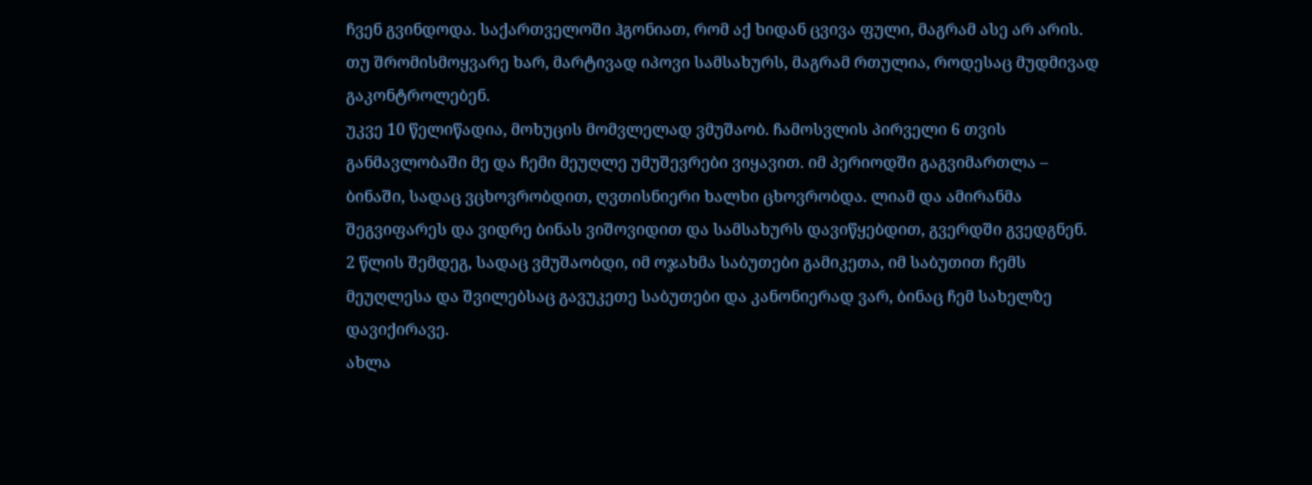ჩვენ გვინდოდა. საქართველოში ჰგონიათ, რომ აქ ხიდან ცვივა ფული, მაგრამ ასე არ არის. თუ შრომისმოყვარე ხარ, მარტივად იპოვი სამსახურს, მაგრამ რთულია, როდესაც მუდმივად გაკონტროლებენ.
უკვე 10 წელიწადია, მოხუცის მომვლელად ვმუშაობ. ჩამოსვლის პირველი 6 თვის განმავლობაში მე და ჩემი მეუღლე უმუშევრები ვიყავით. იმ პერიოდში გაგვიმართლა – ბინაში, სადაც ვცხოვრობდით, ღვთისნიერი ხალხი ცხოვრობდა. ლიამ და ამირანმა შეგვიფარეს და ვიდრე ბინას ვიშოვიდით და სამსახურს დავიწყებდით, გვერდში გვედგნენ.
2 წლის შემდეგ, სადაც ვმუშაობდი, იმ ოჯახმა საბუთები გამიკეთა, იმ საბუთით ჩემს მეუღლესა და შვილებსაც გავუკეთე საბუთები და კანონიერად ვარ, ბინაც ჩემ სახელზე დავიქირავე.
ახლა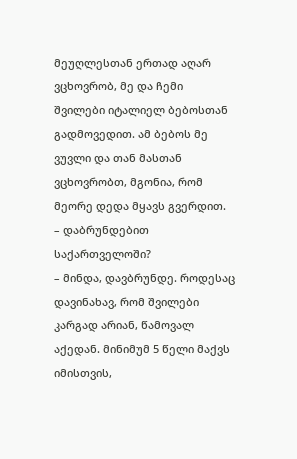მეუღლესთან ერთად აღარ ვცხოვრობ, მე და ჩემი შვილები იტალიელ ბებოსთან გადმოვედით. ამ ბებოს მე ვუვლი და თან მასთან ვცხოვრობთ, მგონია, რომ მეორე დედა მყავს გვერდით.
– დაბრუნდებით საქართველოში?
– მინდა, დავბრუნდე. როდესაც დავინახავ, რომ შვილები კარგად არიან, წამოვალ აქედან. მინიმუმ 5 წელი მაქვს იმისთვის,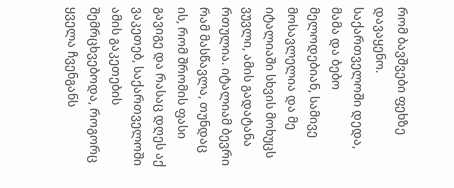რომ ბავშვები ფეხზე დავაყენო.
საქართველოში დედა, მამა და ბებო მელოდებიან, სამივე მოსავლელია და მე იტალიაში სხვის მოხუცს ვუვლი, ამის გადატანა რთულია. იტალიამ ბევრი რამ მასწავლა, თუნდაც ის, რომ შრომის ფასი გავიგე და რასაც დღეს აქ ვაკეთებ, საქართველოში ამის გაკეთების შემრცხვებოდა, როგორც ყველა ჩვენგანს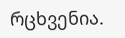რცხვენია.